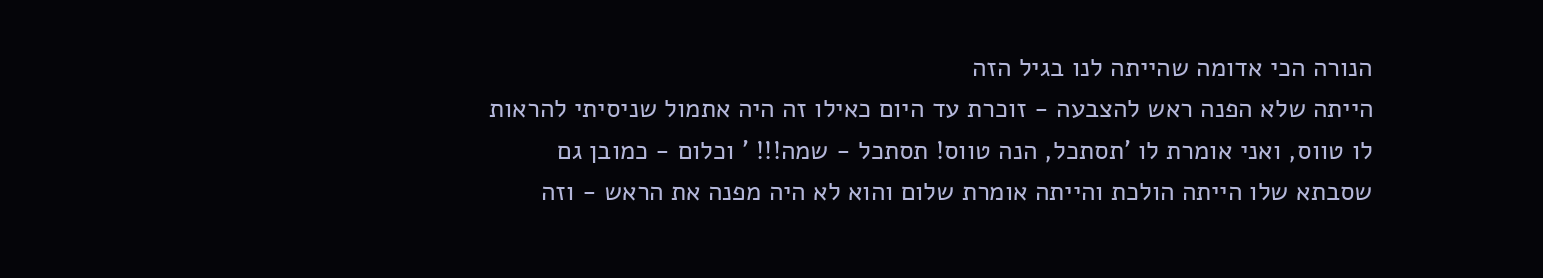הנורה הכי אדומה שהייתה לנו בגיל הזה
הייתה שלא הפנה ראש להצבעה - זוכרת עד היום כאילו זה היה אתמול שניסיתי להראות לו טווס, ואני אומרת לו 'תסתכל, הנה טווס! תסתכל - שמה!!! ' וכלום - כמובן גם שסבתא שלו הייתה הולכת והייתה אומרת שלום והוא לא היה מפנה את הראש - וזה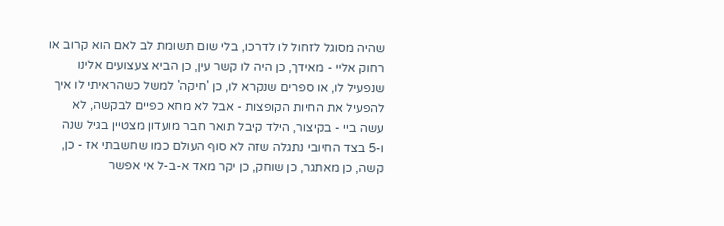שהיה מסוגל לזחול לו לדרכו, בלי שום תשומת לב לאם הוא קרוב או רחוק אליי - מאידך, כן היה לו קשר עין, כן הביא צעצועים אלינו שנפעיל לו, או ספרים שנקרא לו, כן 'חיקה' למשל כשהראיתי לו איך להפעיל את החיות הקופצות - אבל לא מחא כפיים לבקשה, לא עשה ביי - בקיצור, הילד קיבל תואר חבר מועדון מצטיין בגיל שנה ו-5 בצד החיובי נתגלה שזה לא סוף העולם כמו שחשבתי אז - כן, קשה, כן מאתגר, כן שוחק, כן יקר מאד א-ב-ל אי אפשר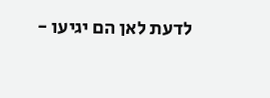לדעת לאן הם יגיעו -